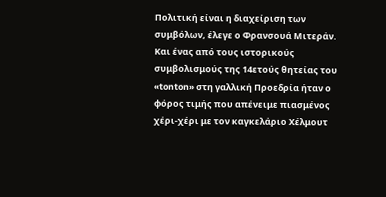Πολιτική είναι η διαχείριση των συμβόλων, έλεγε ο Φρανσουά Μιτεράν. Και ένας από τους ιστορικούς συμβολισμούς της 14ετούς θητείας του «tonton» στη γαλλική Προεδρία ήταν ο φόρος τιμής που απένειμε πιασμένος χέρι-χέρι με τον καγκελάριο Χέλμουτ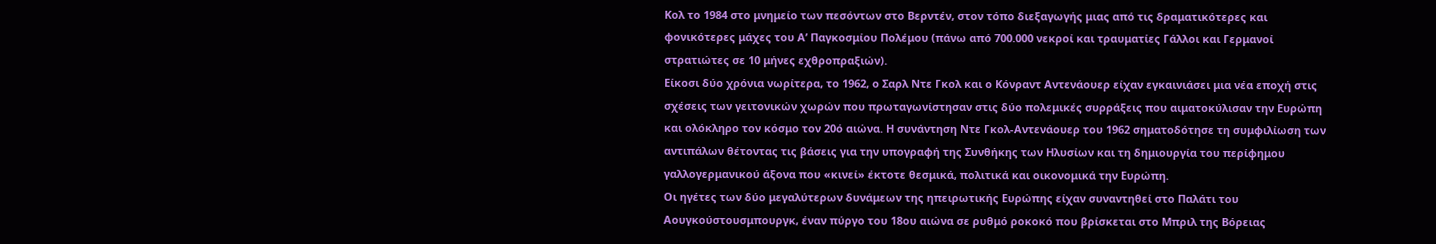Κολ το 1984 στο μνημείο των πεσόντων στο Βερντέν, στον τόπο διεξαγωγής μιας από τις δραματικότερες και φονικότερες μάχες του Α’ Παγκοσμίου Πολέμου (πάνω από 700.000 νεκροί και τραυματίες Γάλλοι και Γερμανοί στρατιώτες σε 10 μήνες εχθροπραξιών).
Είκοσι δύο χρόνια νωρίτερα, το 1962, ο Σαρλ Ντε Γκολ και ο Κόνραντ Αντενάουερ είχαν εγκαινιάσει μια νέα εποχή στις σχέσεις των γειτονικών χωρών που πρωταγωνίστησαν στις δύο πολεμικές συρράξεις που αιματοκύλισαν την Ευρώπη και ολόκληρο τον κόσμο τον 20ό αιώνα. Η συνάντηση Ντε Γκολ-Αντενάουερ του 1962 σηματοδότησε τη συμφιλίωση των αντιπάλων θέτοντας τις βάσεις για την υπογραφή της Συνθήκης των Ηλυσίων και τη δημιουργία του περίφημου γαλλογερμανικού άξονα που «κινεί» έκτοτε θεσμικά, πολιτικά και οικονομικά την Ευρώπη.
Οι ηγέτες των δύο μεγαλύτερων δυνάμεων της ηπειρωτικής Ευρώπης είχαν συναντηθεί στο Παλάτι του Αουγκούστουσμπουργκ, έναν πύργο του 18ου αιώνα σε ρυθμό ροκοκό που βρίσκεται στο Μπριλ της Βόρειας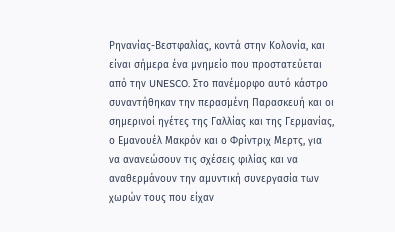Ρηνανίας-Βεστφαλίας, κοντά στην Κολονία, και είναι σήμερα ένα μνημείο που προστατεύεται από την UNESCO. Στο πανέμορφο αυτό κάστρο συναντήθηκαν την περασμένη Παρασκευή και οι σημερινοί ηγέτες της Γαλλίας και της Γερμανίας, ο Εμανουέλ Μακρόν και ο Φρίντριχ Μερτς, για να ανανεώσουν τις σχέσεις φιλίας και να αναθερμάνουν την αμυντική συνεργασία των χωρών τους που είχαν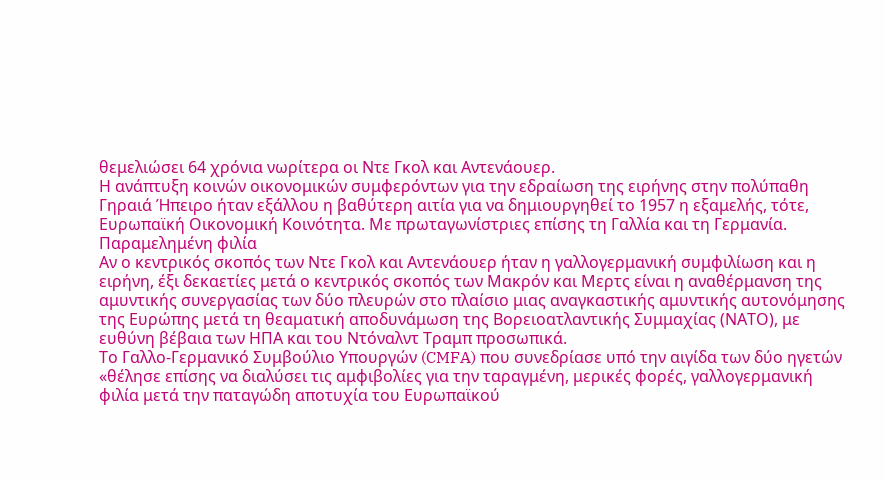θεμελιώσει 64 χρόνια νωρίτερα οι Ντε Γκολ και Αντενάουερ.
Η ανάπτυξη κοινών οικονομικών συμφερόντων για την εδραίωση της ειρήνης στην πολύπαθη Γηραιά Ήπειρο ήταν εξάλλου η βαθύτερη αιτία για να δημιουργηθεί το 1957 η εξαμελής, τότε, Ευρωπαϊκή Οικονομική Κοινότητα. Με πρωταγωνίστριες επίσης τη Γαλλία και τη Γερμανία.
Παραμελημένη φιλία
Αν ο κεντρικός σκοπός των Ντε Γκολ και Αντενάουερ ήταν η γαλλογερμανική συμφιλίωση και η ειρήνη, έξι δεκαετίες μετά ο κεντρικός σκοπός των Μακρόν και Μερτς είναι η αναθέρμανση της αμυντικής συνεργασίας των δύο πλευρών στο πλαίσιο μιας αναγκαστικής αμυντικής αυτονόμησης της Ευρώπης μετά τη θεαματική αποδυνάμωση της Βορειοατλαντικής Συμμαχίας (ΝΑΤΟ), με ευθύνη βέβαια των ΗΠΑ και του Ντόναλντ Τραμπ προσωπικά.
Το Γαλλο-Γερμανικό Συμβούλιο Υπουργών (CMFA) που συνεδρίασε υπό την αιγίδα των δύο ηγετών «θέλησε επίσης να διαλύσει τις αμφιβολίες για την ταραγμένη, μερικές φορές, γαλλογερμανική φιλία μετά την παταγώδη αποτυχία του Ευρωπαϊκού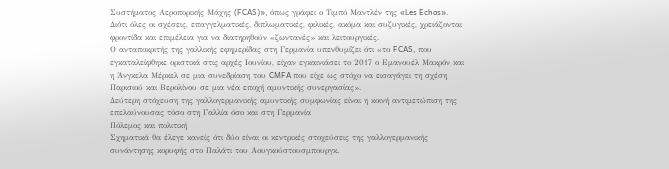Συστήματος Αεροπορικής Μάχης (FCAS)», όπως γράφει ο Τιμπό Μαντλέν της «Les Echos». Διότι όλες οι σχέσεις, επαγγελματικές, διπλωματικές, φιλικές, ακόμα και συζυγικές, χρειάζονται φροντίδα και επιμέλεια για να διατηρηθούν «ζωντανές» και λειτουργικές.
Ο ανταποκριτής της γαλλικής εφημερίδας στη Γερμανία υπενθυμίζει ότι «το FCAS, που εγκαταλείφθηκε οριστικά στις αρχές Ιουνίου, είχαν εγκαινιάσει το 2017 ο Εμανουέλ Μακρόν και η Άνγκελα Μέρκελ σε μια συνεδρίαση του CMFA που είχε ως στόχο να εισαγάγει τη σχέση Παρισιού και Βερολίνου σε μια νέα εποχή αμυντικής συνεργασίας».
Δεύτερη στόχευση της γαλλογερμανικής αμυντικής συμφωνίας είναι η κοινή αντιμετώπιση της επελαύνουσας τόσο στη Γαλλία όσο και στη Γερμανία
Πόλεμος και πολιτική
Σχηματικά θα έλεγε κανείς ότι δύο είναι οι κεντρικές στοχεύσεις της γαλλογερμανικής συνάντησης κορυφής στο Παλάτι του Αουγκούστουσμπουργκ.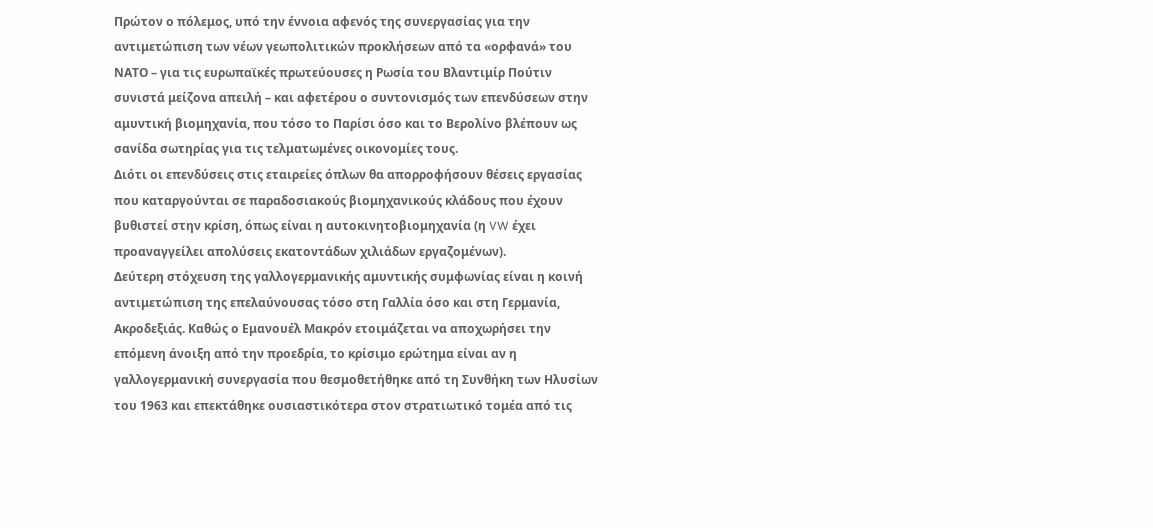Πρώτον ο πόλεμος, υπό την έννοια αφενός της συνεργασίας για την αντιμετώπιση των νέων γεωπολιτικών προκλήσεων από τα «ορφανά» του ΝΑΤΟ – για τις ευρωπαϊκές πρωτεύουσες η Ρωσία του Βλαντιμίρ Πούτιν συνιστά μείζονα απειλή – και αφετέρου ο συντονισμός των επενδύσεων στην αμυντική βιομηχανία, που τόσο το Παρίσι όσο και το Βερολίνο βλέπουν ως σανίδα σωτηρίας για τις τελματωμένες οικονομίες τους.
Διότι οι επενδύσεις στις εταιρείες όπλων θα απορροφήσουν θέσεις εργασίας που καταργούνται σε παραδοσιακούς βιομηχανικούς κλάδους που έχουν βυθιστεί στην κρίση, όπως είναι η αυτοκινητοβιομηχανία (η VW έχει προαναγγείλει απολύσεις εκατοντάδων χιλιάδων εργαζομένων).
Δεύτερη στόχευση της γαλλογερμανικής αμυντικής συμφωνίας είναι η κοινή αντιμετώπιση της επελαύνουσας τόσο στη Γαλλία όσο και στη Γερμανία, Ακροδεξιάς. Καθώς ο Εμανουέλ Μακρόν ετοιμάζεται να αποχωρήσει την επόμενη άνοιξη από την προεδρία, το κρίσιμο ερώτημα είναι αν η γαλλογερμανική συνεργασία που θεσμοθετήθηκε από τη Συνθήκη των Ηλυσίων του 1963 και επεκτάθηκε ουσιαστικότερα στον στρατιωτικό τομέα από τις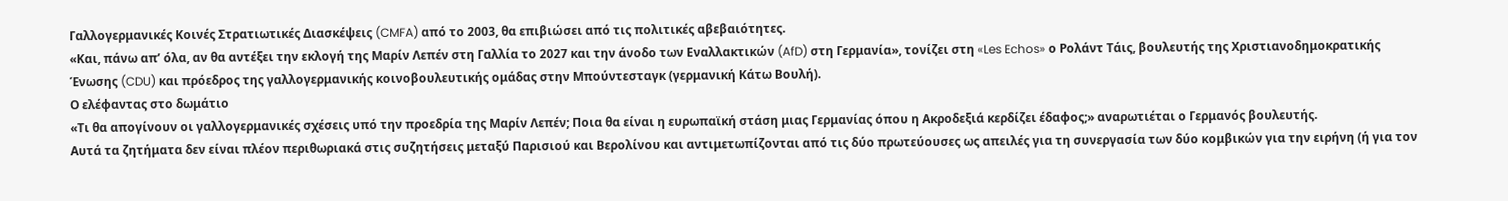Γαλλογερμανικές Κοινές Στρατιωτικές Διασκέψεις (CMFA) από το 2003, θα επιβιώσει από τις πολιτικές αβεβαιότητες.
«Και, πάνω απ’ όλα, αν θα αντέξει την εκλογή της Μαρίν Λεπέν στη Γαλλία το 2027 και την άνοδο των Εναλλακτικών (AfD) στη Γερμανία», τονίζει στη «Les Echos» ο Ρολάντ Τάις, βουλευτής της Χριστιανοδημοκρατικής Ένωσης (CDU) και πρόεδρος της γαλλογερμανικής κοινοβουλευτικής ομάδας στην Μπούντεσταγκ (γερμανική Κάτω Βουλή).
Ο ελέφαντας στο δωμάτιο
«Τι θα απογίνουν οι γαλλογερμανικές σχέσεις υπό την προεδρία της Μαρίν Λεπέν; Ποια θα είναι η ευρωπαϊκή στάση μιας Γερμανίας όπου η Ακροδεξιά κερδίζει έδαφος;» αναρωτιέται ο Γερμανός βουλευτής.
Αυτά τα ζητήματα δεν είναι πλέον περιθωριακά στις συζητήσεις μεταξύ Παρισιού και Βερολίνου και αντιμετωπίζονται από τις δύο πρωτεύουσες ως απειλές για τη συνεργασία των δύο κομβικών για την ειρήνη (ή για τον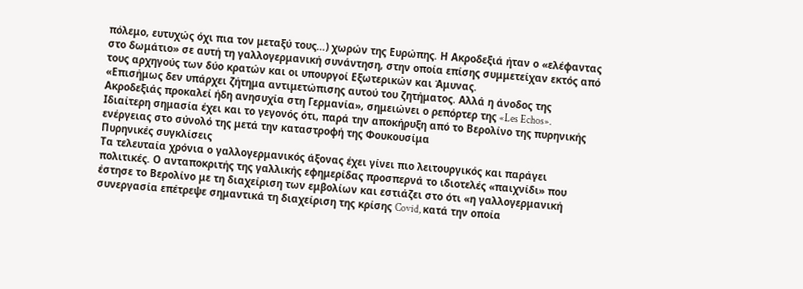πόλεμο, ευτυχώς όχι πια τον μεταξύ τους…) χωρών της Ευρώπης. Η Ακροδεξιά ήταν ο «ελέφαντας στο δωμάτιο» σε αυτή τη γαλλογερμανική συνάντηση, στην οποία επίσης συμμετείχαν εκτός από τους αρχηγούς των δύο κρατών και οι υπουργοί Εξωτερικών και Άμυνας.
«Επισήμως δεν υπάρχει ζήτημα αντιμετώπισης αυτού του ζητήματος. Αλλά η άνοδος της Ακροδεξιάς προκαλεί ήδη ανησυχία στη Γερμανία», σημειώνει ο ρεπόρτερ της «Les Echos».
Ιδιαίτερη σημασία έχει και το γεγονός ότι, παρά την αποκήρυξη από το Βερολίνο της πυρηνικής ενέργειας στο σύνολό της μετά την καταστροφή της Φουκουσίμα
Πυρηνικές συγκλίσεις
Τα τελευταία χρόνια ο γαλλογερμανικός άξονας έχει γίνει πιο λειτουργικός και παράγει πολιτικές. Ο ανταποκριτής της γαλλικής εφημερίδας προσπερνά το ιδιοτελές «παιχνίδι» που έστησε το Βερολίνο με τη διαχείριση των εμβολίων και εστιάζει στο ότι «η γαλλογερμανική συνεργασία επέτρεψε σημαντικά τη διαχείριση της κρίσης Covid, κατά την οποία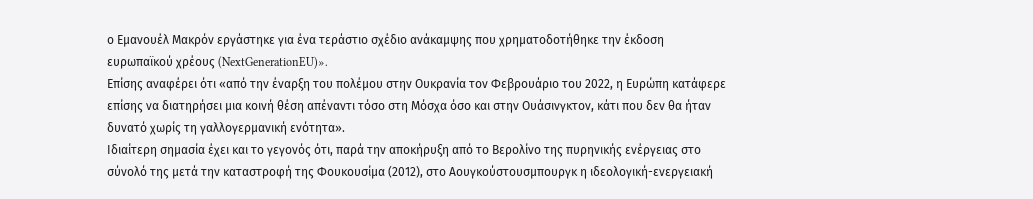ο Εμανουέλ Μακρόν εργάστηκε για ένα τεράστιο σχέδιο ανάκαμψης που χρηματοδοτήθηκε την έκδοση ευρωπαϊκού χρέους (NextGenerationEU)».
Επίσης αναφέρει ότι «από την έναρξη του πολέμου στην Ουκρανία τον Φεβρουάριο του 2022, η Ευρώπη κατάφερε επίσης να διατηρήσει μια κοινή θέση απέναντι τόσο στη Μόσχα όσο και στην Ουάσινγκτον, κάτι που δεν θα ήταν δυνατό χωρίς τη γαλλογερμανική ενότητα».
Ιδιαίτερη σημασία έχει και το γεγονός ότι, παρά την αποκήρυξη από το Βερολίνο της πυρηνικής ενέργειας στο σύνολό της μετά την καταστροφή της Φουκουσίμα (2012), στο Αουγκούστουσμπουργκ η ιδεολογική-ενεργειακή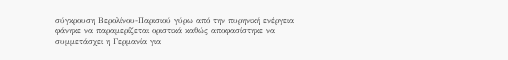σύγκρουση Βερολίνου-Παρισιού γύρω από την πυρηνική ενέργεια φάνηκε να παραμερίζεται οριστικά καθώς αποφασίστηκε να συμμετάσχει η Γερμανία για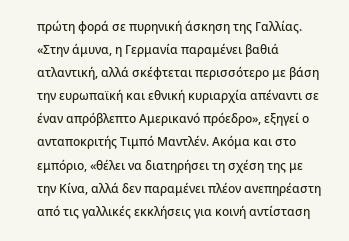πρώτη φορά σε πυρηνική άσκηση της Γαλλίας.
«Στην άμυνα, η Γερμανία παραμένει βαθιά ατλαντική, αλλά σκέφτεται περισσότερο με βάση την ευρωπαϊκή και εθνική κυριαρχία απέναντι σε έναν απρόβλεπτο Αμερικανό πρόεδρο», εξηγεί ο ανταποκριτής Τιμπό Μαντλέν. Ακόμα και στο εμπόριο, «θέλει να διατηρήσει τη σχέση της με την Κίνα, αλλά δεν παραμένει πλέον ανεπηρέαστη από τις γαλλικές εκκλήσεις για κοινή αντίσταση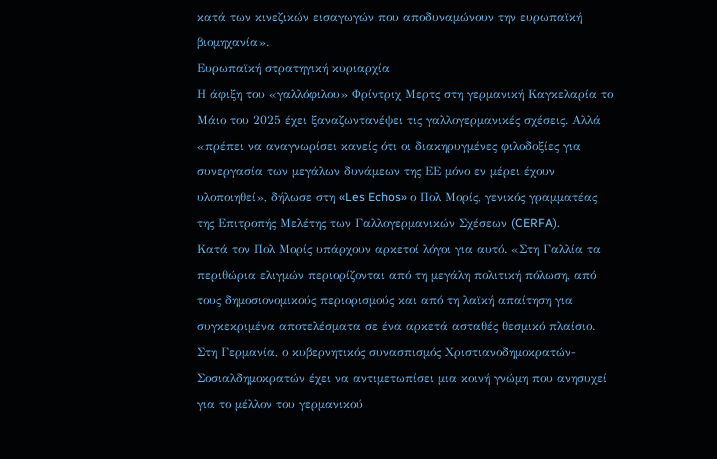κατά των κινεζικών εισαγωγών που αποδυναμώνουν την ευρωπαϊκή βιομηχανία».
Ευρωπαϊκή στρατηγική κυριαρχία
Η άφιξη του «γαλλόφιλου» Φρίντριχ Μερτς στη γερμανική Καγκελαρία το Μάιο του 2025 έχει ξαναζωντανέψει τις γαλλογερμανικές σχέσεις. Αλλά «πρέπει να αναγνωρίσει κανείς ότι οι διακηρυγμένες φιλοδοξίες για συνεργασία των μεγάλων δυνάμεων της ΕΕ μόνο εν μέρει έχουν υλοποιηθεί», δήλωσε στη «Les Echos» ο Πολ Μορίς, γενικός γραμματέας της Επιτροπής Μελέτης των Γαλλογερμανικών Σχέσεων (CERFA).
Κατά τον Πολ Μορίς υπάρχουν αρκετοί λόγοι για αυτό. «Στη Γαλλία τα περιθώρια ελιγμών περιορίζονται από τη μεγάλη πολιτική πόλωση, από τους δημοσιονομικούς περιορισμούς και από τη λαϊκή απαίτηση για συγκεκριμένα αποτελέσματα σε ένα αρκετά ασταθές θεσμικό πλαίσιο. Στη Γερμανία, ο κυβερνητικός συνασπισμός Χριστιανοδημοκρατών-Σοσιαλδημοκρατών έχει να αντιμετωπίσει μια κοινή γνώμη που ανησυχεί για το μέλλον του γερμανικού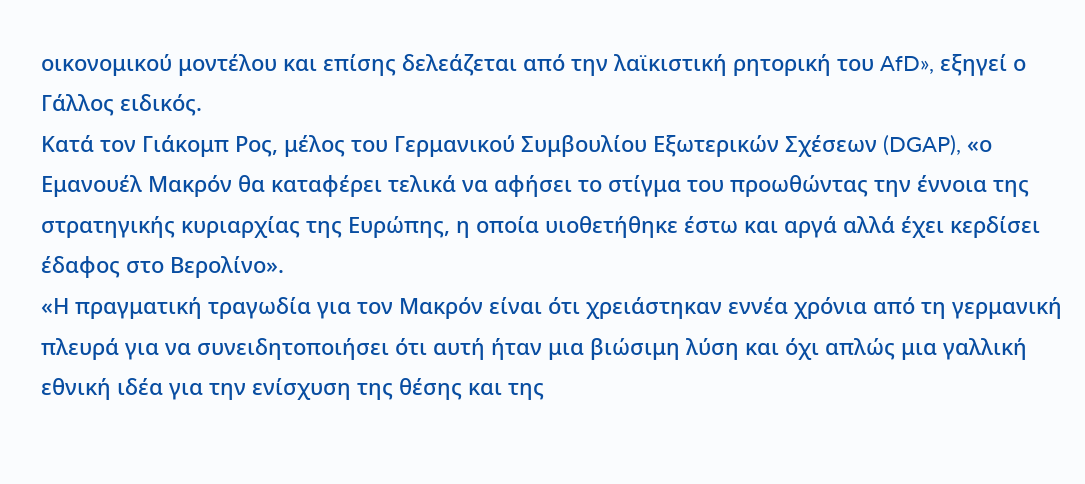οικονομικού μοντέλου και επίσης δελεάζεται από την λαϊκιστική ρητορική του AfD», εξηγεί ο Γάλλος ειδικός.
Κατά τον Γιάκομπ Ρος, μέλος του Γερμανικού Συμβουλίου Εξωτερικών Σχέσεων (DGAP), «ο Εμανουέλ Μακρόν θα καταφέρει τελικά να αφήσει το στίγμα του προωθώντας την έννοια της στρατηγικής κυριαρχίας της Ευρώπης, η οποία υιοθετήθηκε έστω και αργά αλλά έχει κερδίσει έδαφος στο Βερολίνο».
«Η πραγματική τραγωδία για τον Μακρόν είναι ότι χρειάστηκαν εννέα χρόνια από τη γερμανική πλευρά για να συνειδητοποιήσει ότι αυτή ήταν μια βιώσιμη λύση και όχι απλώς μια γαλλική εθνική ιδέα για την ενίσχυση της θέσης και της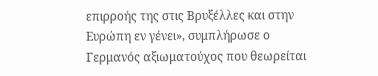επιρροής της στις Βρυξέλλες και στην Ευρώπη εν γένει», συμπλήρωσε ο Γερμανός αξιωματούχος που θεωρείται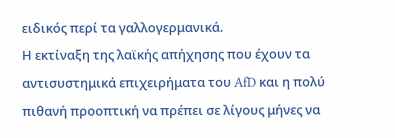ειδικός περί τα γαλλογερμανικά.
Η εκτίναξη της λαϊκής απήχησης που έχουν τα αντισυστημικά επιχειρήματα του AfD και η πολύ πιθανή προοπτική να πρέπει σε λίγους μήνες να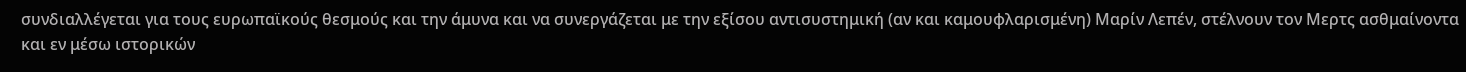συνδιαλλέγεται για τους ευρωπαϊκούς θεσμούς και την άμυνα και να συνεργάζεται με την εξίσου αντισυστημική (αν και καμουφλαρισμένη) Μαρίν Λεπέν, στέλνουν τον Μερτς ασθμαίνοντα και εν μέσω ιστορικών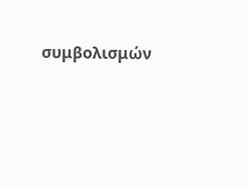συμβολισμών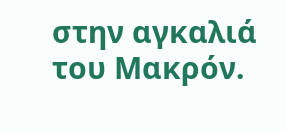στην αγκαλιά του Μακρόν.